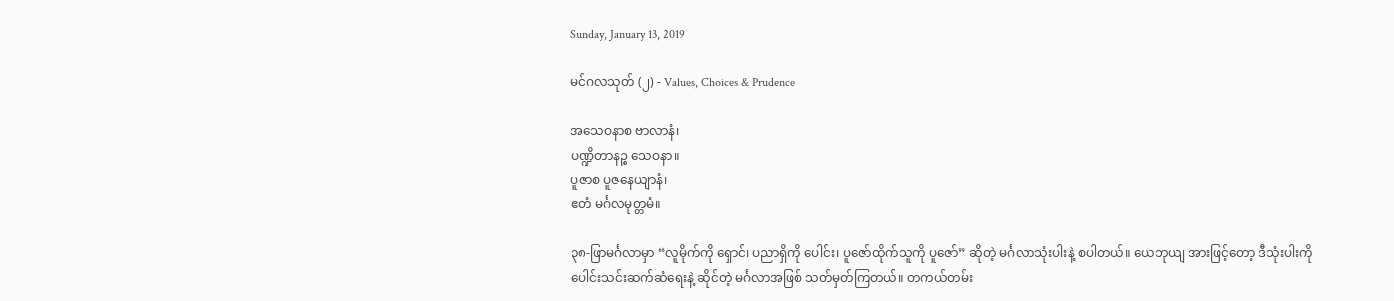Sunday, January 13, 2019

မင်ဂလသုတ် (၂) - Values, Choices & Prudence

အသေဝနာစ ဗာလာနံ၊
ပဏ္ဍိတာနဉ္စ သေဝနာ။
ပူဇာစ ပူဇနေယျာနံ၊
ဧတံ မင်္ဂလမုတ္တမံ။

၃၈-ဖြာမင်္ဂလာမှာ “လူမိုက်ကို ရှောင်၊ ပညာရှိကို ပေါင်း၊ ပူဇော်ထိုက်သူကို ပူဇော်” ဆိုတဲ့ မင်္ဂလာသုံးပါးနဲ့ စပါတယ်။ ယေဘုယျ အားဖြင့်တော့ ဒီသုံးပါးကို ပေါင်းသင်းဆက်ဆံရေးနဲ့ ဆိုင်တဲ့ မင်္ဂလာအဖြစ် သတ်မှတ်ကြတယ်။ တကယ်တမ်း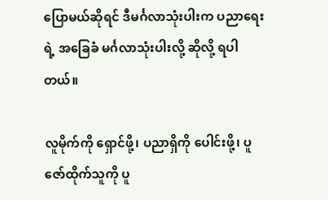ပြောမယ်ဆိုရင် ဒီမင်္ဂလာသုံးပါးက ပညာရေးရဲ့ အခြေခံ မင်္ဂလာသုံးပါးလို့ ဆိုလို့ ရပါတယ်။

လူမိုက်ကို ရှောင်ဖို့၊ ပညာရှိကို ပေါင်းဖို့၊ ပူဇော်ထိုက်သူကို ပူ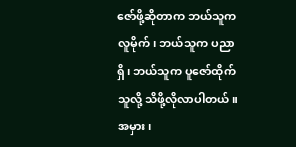ဇော်ဖို့ဆိုတာက ဘယ်သူက လူမိုက်၊ ဘယ်သူက ပညာရှိ၊ ဘယ်သူက ပူဇော်ထိုက်သူလို့ သိဖို့လိုလာပါတယ်။ အမှား၊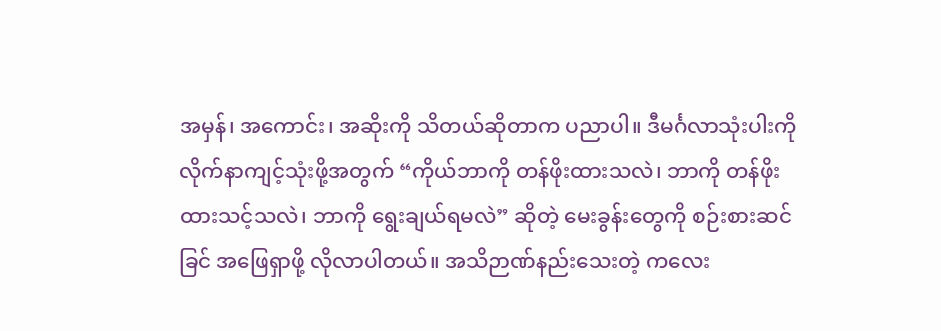အမှန်၊ အကောင်း၊ အဆိုးကို သိတယ်ဆိုတာက ပညာပါ။ ဒီမင်္ဂလာသုံးပါးကို လိုက်နာကျင့်သုံးဖို့အတွက် “ကိုယ်ဘာကို တန်ဖိုးထားသလဲ၊ ဘာကို တန်ဖိုးထားသင့်သလဲ၊ ဘာကို ရွေးချယ်ရမလဲ” ဆိုတဲ့ မေးခွန်းတွေကို စဉ်းစားဆင်ခြင် အဖြေရှာဖို့ လိုလာပါတယ်။ အသိဉာဏ်နည်းသေးတဲ့ ကလေး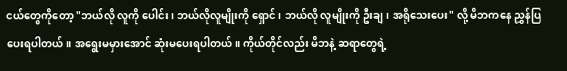ငယ်တွေကိုတော့ "ဘယ်လို လူကို ပေါင်း၊ ဘယ်လိုလူမျိုးကို ရှောင်၊ ဘယ်လို လူမျိုးကို ဦးချ၊ အရိုသေးပေး" လို့ မိဘကနေ ညွှန်ပြပေးရပါတယ်။ အရွေးမမှားအောင် ဆုံးမပေးရပါတယ်။ ကိုယ်တိုင်လည်း မိဘနဲ့ ဆရာတွေရဲ့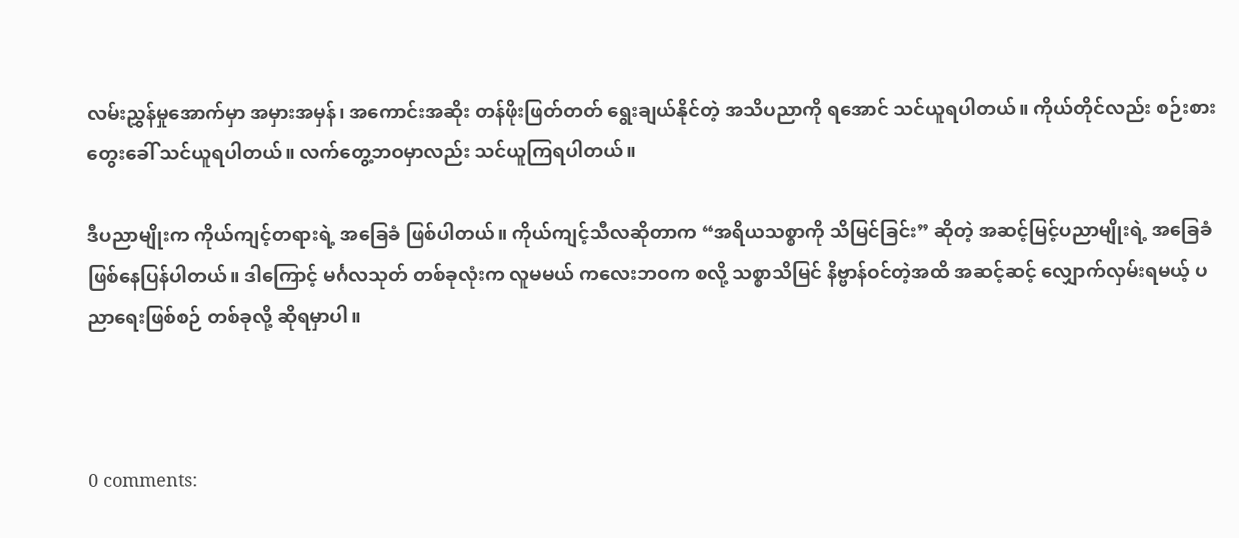လမ်းညွှန်မှုအောက်မှာ အမှားအမှန်၊ အကောင်းအဆိုး တန်ဖိုးဖြတ်တတ် ရွေးချယ်နိုင်တဲ့ အသိပညာကို ရအောင် သင်ယူရပါတယ်။ ကိုယ်တိုင်လည်း စဉ်းစားတွေးခေါ် သင်ယူရပါတယ်။ လက်တွေ့ဘဝမှာလည်း သင်ယူကြရပါတယ်။

ဒီပညာမျိုးက ကိုယ်ကျင့်တရားရဲ့ အခြေခံ ဖြစ်ပါတယ်။ ကိုယ်ကျင့်သီလဆိုတာက “အရိယသစ္စာကို သိမြင်ခြင်း” ဆိုတဲ့ အဆင့်မြင့်ပညာမျိုးရဲ့ အခြေခံ ဖြစ်နေပြန်ပါတယ်။ ဒါကြောင့် မင်္ဂလသုတ် တစ်ခုလုံးက လူမမယ် ကလေးဘဝက စလို့ သစ္စာသိမြင် နိဗ္ဗာန်ဝင်တဲ့အထိ အဆင့်ဆင့် လျှောက်လှမ်းရမယ့် ပညာရေးဖြစ်စဉ် တစ်ခုလို့ ဆိုရမှာပါ။



0 comments: